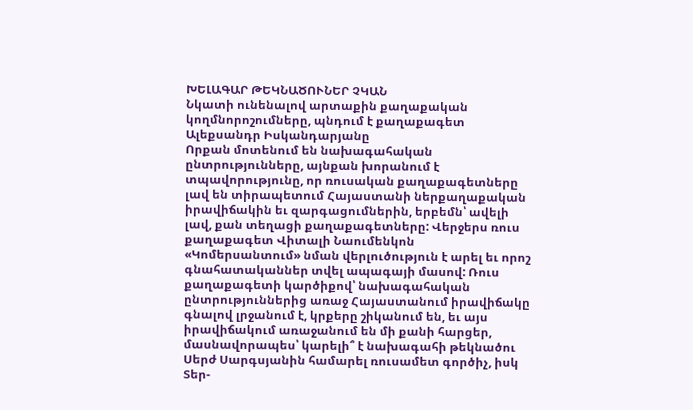ԽԵԼԱԳԱՐ ԹԵԿՆԱԾՈՒՆԵՐ ՉԿԱՆ
Նկատի ունենալով արտաքին քաղաքական կողմնորոշումները, պնդում է քաղաքագետ Ալեքսանդր Իսկանդարյանը
Որքան մոտենում են նախագահական ընտրությունները, այնքան խորանում է տպավորությունը, որ ռուսական քաղաքագետները լավ են տիրապետում Հայաստանի ներքաղաքական իրավիճակին եւ զարգացումներին, երբեմն՝ ավելի լավ, քան տեղացի քաղաքագետները: Վերջերս ռուս քաղաքագետ Վիտալի Նաումենկոն «Կոմերսանտում» նման վերլուծություն է արել եւ որոշ գնահատականներ տվել ապագայի մասով: Ռուս քաղաքագետի կարծիքով՝ նախագահական ընտրություններից առաջ Հայաստանում իրավիճակը գնալով լրջանում է, կրքերը շիկանում են, եւ այս իրավիճակում առաջանում են մի քանի հարցեր, մասնավորապես՝ կարելի՞ է նախագահի թեկնածու Սերժ Սարգսյանին համարել ռուսամետ գործիչ, իսկ Տեր-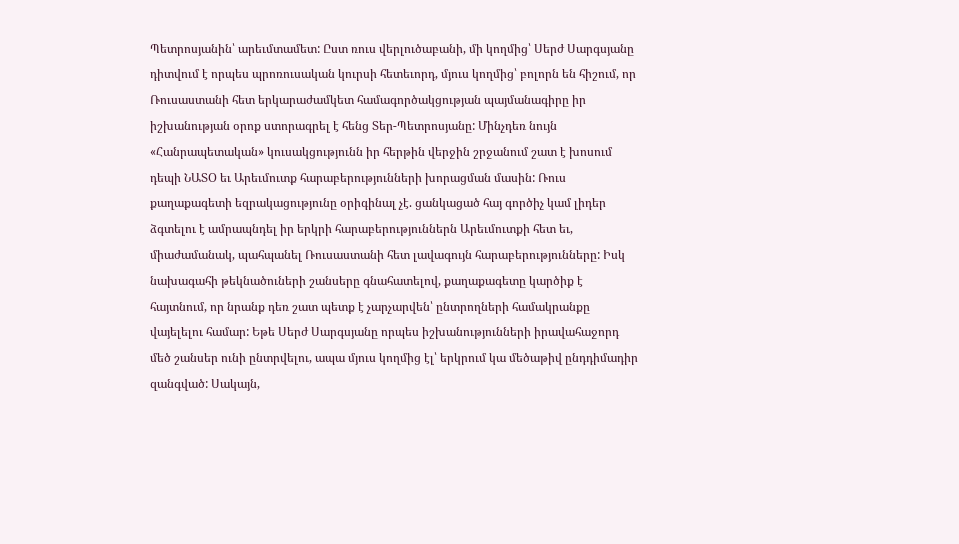Պետրոսյանին՝ արեւմտամետ: Ըստ ռուս վերլուծաբանի, մի կողմից՝ Սերժ Սարգսյանը դիտվում է որպես պրոռուսական կուրսի հետեւորդ, մյուս կողմից՝ բոլորն են հիշում, որ Ռուսաստանի հետ երկարաժամկետ համագործակցության պայմանագիրը իր իշխանության օրոք ստորագրել է հենց Տեր-Պետրոսյանը: Մինչդեռ նույն «Հանրապետական» կուսակցությունն իր հերթին վերջին շրջանում շատ է խոսում դեպի ՆԱՏՕ եւ Արեւմուտք հարաբերությունների խորացման մասին: Ռուս քաղաքագետի եզրակացությունը օրիգինալ չէ. ցանկացած հայ գործիչ կամ լիդեր ձգտելու է ամրապնդել իր երկրի հարաբերություններն Արեւմուտքի հետ եւ, միաժամանակ, պահպանել Ռուսաստանի հետ լավագույն հարաբերությունները: Իսկ նախագահի թեկնածուների շանսերը գնահատելով, քաղաքագետը կարծիք է հայտնում, որ նրանք դեռ շատ պետք է չարչարվեն՝ ընտրողների համակրանքը վայելելու համար: Եթե Սերժ Սարգսյանը որպես իշխանությունների իրավահաջորդ մեծ շանսեր ունի ընտրվելու, ապա մյուս կողմից էլ՝ երկրում կա մեծաթիվ ընդդիմադիր զանգված: Սակայն,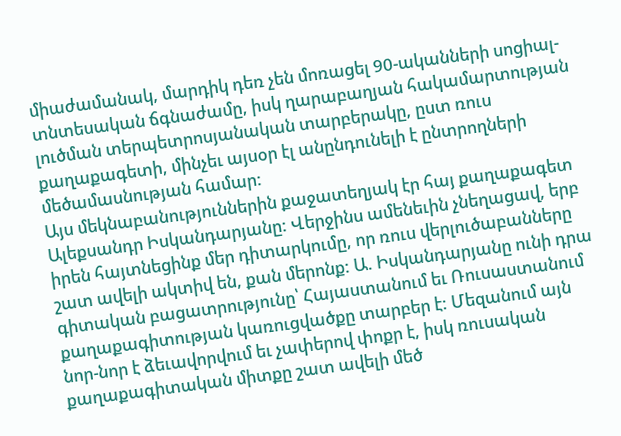միաժամանակ, մարդիկ դեռ չեն մոռացել 90-ականների սոցիալ-տնտեսական ճգնաժամը, իսկ ղարաբաղյան հակամարտության լուծման տերպետրոսյանական տարբերակը, ըստ ռուս քաղաքագետի, մինչեւ այսօր էլ անընդունելի է ընտրողների մեծամասնության համար:
Այս մեկնաբանություններին քաջատեղյակ էր հայ քաղաքագետ Ալեքսանդր Իսկանդարյանը: Վերջինս ամենեւին չնեղացավ, երբ իրեն հայտնեցինք մեր դիտարկումը, որ ռուս վերլուծաբանները շատ ավելի ակտիվ են, քան մերոնք: Ա. Իսկանդարյանը ունի դրա գիտական բացատրությունը՝ Հայաստանում եւ Ռուսաստանում քաղաքագիտության կառուցվածքը տարբեր է: Մեզանում այն նոր-նոր է ձեւավորվում եւ չափերով փոքր է, իսկ ռուսական քաղաքագիտական միտքը շատ ավելի մեծ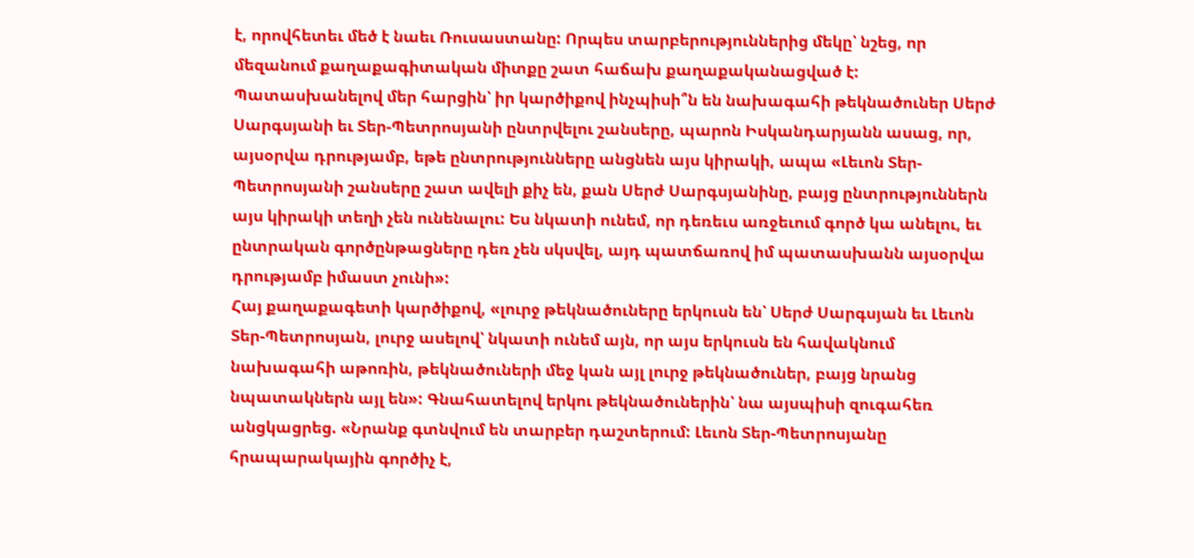է, որովհետեւ մեծ է նաեւ Ռուսաստանը: Որպես տարբերություններից մեկը՝ նշեց, որ մեզանում քաղաքագիտական միտքը շատ հաճախ քաղաքականացված է: Պատասխանելով մեր հարցին՝ իր կարծիքով ինչպիսի՞ն են նախագահի թեկնածուներ Սերժ Սարգսյանի եւ Տեր-Պետրոսյանի ընտրվելու շանսերը, պարոն Իսկանդարյանն ասաց, որ, այսօրվա դրությամբ, եթե ընտրությունները անցնեն այս կիրակի, ապա «Լեւոն Տեր-Պետրոսյանի շանսերը շատ ավելի քիչ են, քան Սերժ Սարգսյանինը, բայց ընտրություններն այս կիրակի տեղի չեն ունենալու: Ես նկատի ունեմ, որ դեռեւս առջեւում գործ կա անելու, եւ ընտրական գործընթացները դեռ չեն սկսվել, այդ պատճառով իմ պատասխանն այսօրվա դրությամբ իմաստ չունի»:
Հայ քաղաքագետի կարծիքով, «լուրջ թեկնածուները երկուսն են՝ Սերժ Սարգսյան եւ Լեւոն Տեր-Պետրոսյան, լուրջ ասելով՝ նկատի ունեմ այն, որ այս երկուսն են հավակնում նախագահի աթոռին, թեկնածուների մեջ կան այլ լուրջ թեկնածուներ, բայց նրանց նպատակներն այլ են»: Գնահատելով երկու թեկնածուներին՝ նա այսպիսի զուգահեռ անցկացրեց. «Նրանք գտնվում են տարբեր դաշտերում: Լեւոն Տեր-Պետրոսյանը հրապարակային գործիչ է,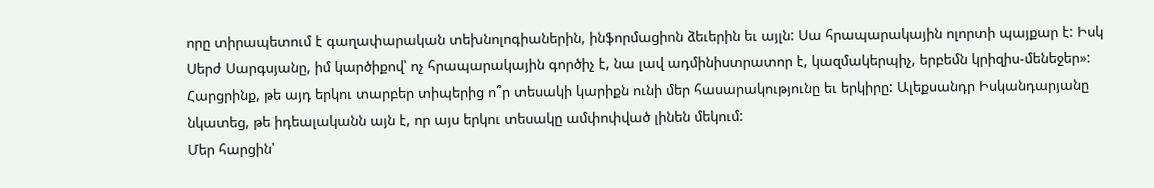որը տիրապետում է գաղափարական տեխնոլոգիաներին, ինֆորմացիոն ձեւերին եւ այլն: Սա հրապարակային ոլորտի պայքար է: Իսկ Սերժ Սարգսյանը, իմ կարծիքով՝ ոչ հրապարակային գործիչ է, նա լավ ադմինիստրատոր է, կազմակերպիչ, երբեմն կրիզիս-մենեջեր»: Հարցրինք, թե այդ երկու տարբեր տիպերից ո՞ր տեսակի կարիքն ունի մեր հասարակությունը եւ երկիրը: Ալեքսանդր Իսկանդարյանը նկատեց, թե իդեալականն այն է, որ այս երկու տեսակը ամփոփված լինեն մեկում:
Մեր հարցին՝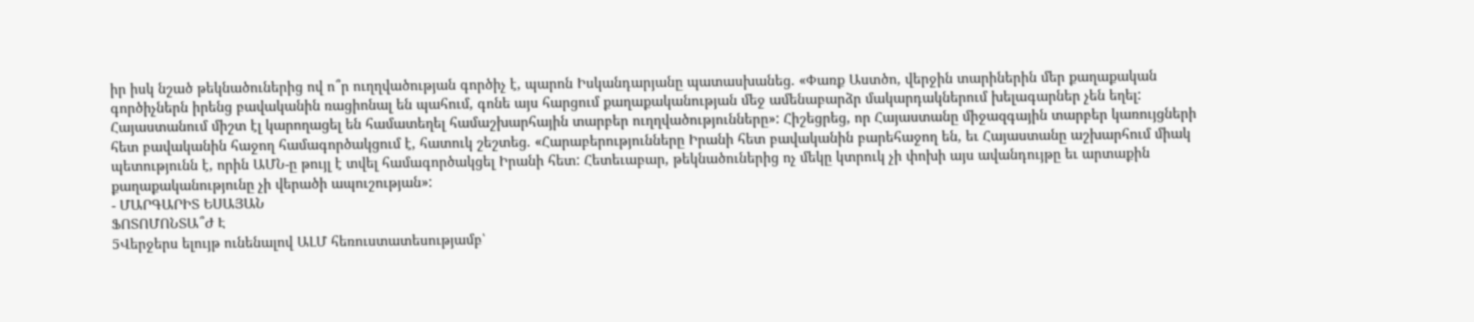իր իսկ նշած թեկնածուներից ով ո՞ր ուղղվածության գործիչ է, պարոն Իսկանդարյանը պատասխանեց. «Փառք Աստծո, վերջին տարիներին մեր քաղաքական գործիչներն իրենց բավականին ռացիոնալ են պահում, գոնե այս հարցում քաղաքականության մեջ ամենաբարձր մակարդակներում խելագարներ չեն եղել: Հայաստանում միշտ էլ կարողացել են համատեղել համաշխարհային տարբեր ուղղվածությունները»: Հիշեցրեց, որ Հայաստանը միջազգային տարբեր կառույցների հետ բավականին հաջող համագործակցում է, հատուկ շեշտեց. «Հարաբերությունները Իրանի հետ բավականին բարեհաջող են, եւ Հայաստանը աշխարհում միակ պետությունն է, որին ԱՄՆ-ը թույլ է տվել համագործակցել Իրանի հետ: Հետեւաբար, թեկնածուներից ոչ մեկը կտրուկ չի փոխի այս ավանդույթը եւ արտաքին քաղաքականությունը չի վերածի ապուշության»:
- ՄԱՐԳԱՐԻՏ ԵՍԱՅԱՆ
ՖՈՏՈՄՈՆՏԱ՞Ժ Է
5Վերջերս ելույթ ունենալով ԱԼՄ հեռուստատեսությամբ՝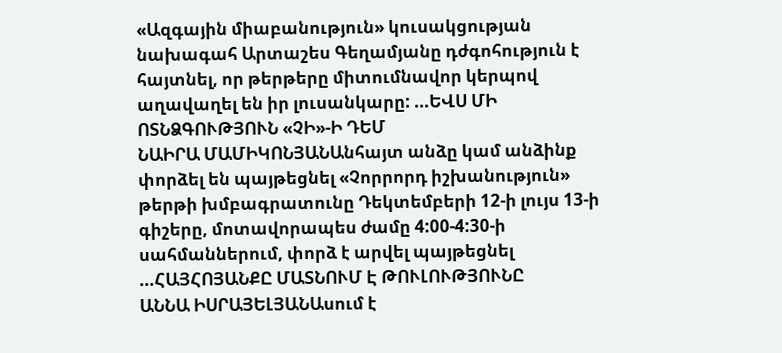«Ազգային միաբանություն» կուսակցության նախագահ Արտաշես Գեղամյանը դժգոհություն է հայտնել, որ թերթերը միտումնավոր կերպով աղավաղել են իր լուսանկարը: ...ԵՎՍ ՄԻ ՈՏՆՁԳՈՒԹՅՈՒՆ «ՉԻ»-Ի ԴԵՄ
ՆԱԻՐԱ ՄԱՄԻԿՈՆՅԱՆԱնհայտ անձը կամ անձինք փորձել են պայթեցնել «Չորրորդ իշխանություն» թերթի խմբագրատունը Դեկտեմբերի 12-ի լույս 13-ի գիշերը, մոտավորապես ժամը 4:00-4:30-ի սահմաններում, փորձ է արվել պայթեցնել ...ՀԱՅՀՈՅԱՆՔԸ ՄԱՏՆՈՒՄ Է ԹՈՒԼՈՒԹՅՈՒՆԸ
ԱՆՆԱ ԻՍՐԱՅԵԼՅԱՆԱսում է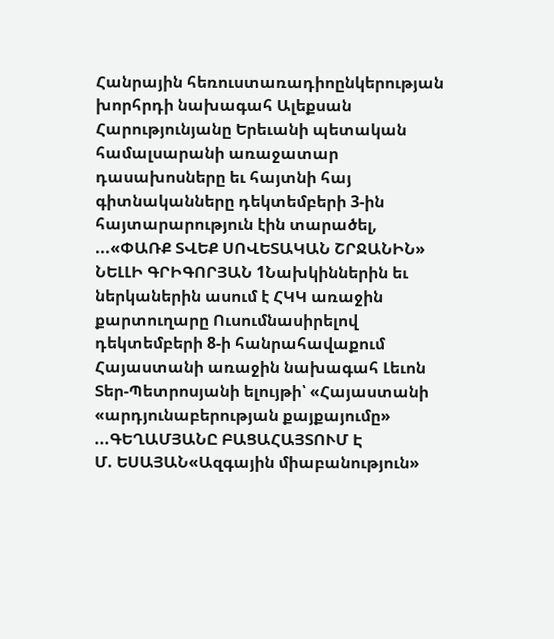Հանրային հեռուստառադիոընկերության խորհրդի նախագահ Ալեքսան Հարությունյանը Երեւանի պետական համալսարանի առաջատար դասախոսները եւ հայտնի հայ գիտնականները դեկտեմբերի 3-ին հայտարարություն էին տարածել, ...«ՓԱՌՔ ՏՎԵՔ ՍՈՎԵՏԱԿԱՆ ՇՐՋԱՆԻՆ»
ՆԵԼԼԻ ԳՐԻԳՈՐՅԱՆ 1Նախկիններին եւ ներկաներին ասում է ՀԿԿ առաջին քարտուղարը Ուսումնասիրելով դեկտեմբերի 8-ի հանրահավաքում Հայաստանի առաջին նախագահ Լեւոն Տեր-Պետրոսյանի ելույթի՝ «Հայաստանի «արդյունաբերության քայքայումը» ...ԳԵՂԱՄՅԱՆԸ ԲԱՑԱՀԱՅՏՈՒՄ Է
Մ. ԵՍԱՅԱՆ«Ազգային միաբանություն»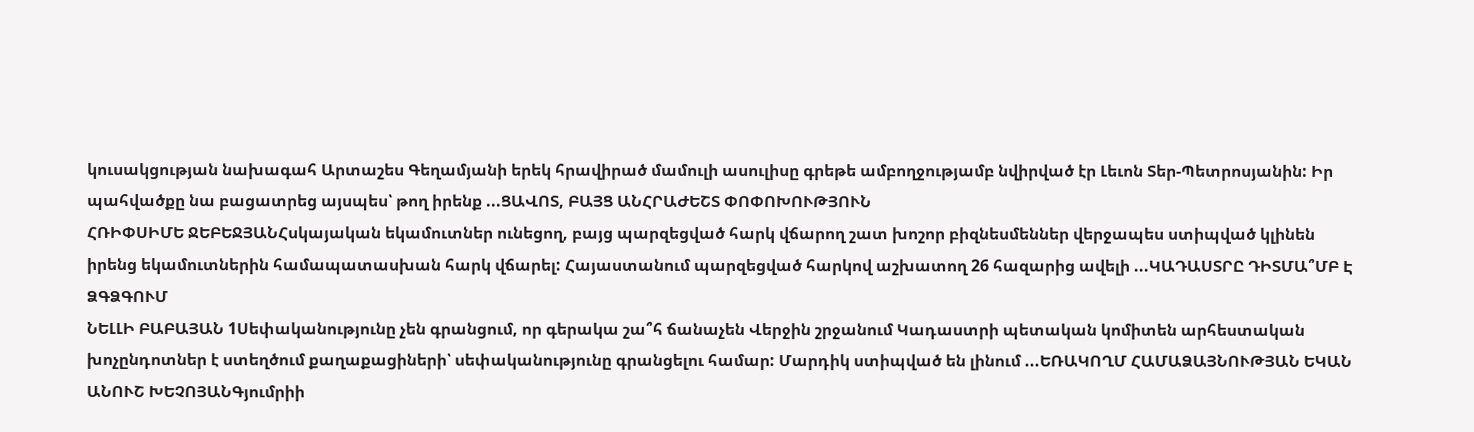կուսակցության նախագահ Արտաշես Գեղամյանի երեկ հրավիրած մամուլի ասուլիսը գրեթե ամբողջությամբ նվիրված էր Լեւոն Տեր-Պետրոսյանին: Իր պահվածքը նա բացատրեց այսպես՝ թող իրենք ...ՑԱՎՈՏ, ԲԱՅՑ ԱՆՀՐԱԺԵՇՏ ՓՈՓՈԽՈՒԹՅՈՒՆ
ՀՌԻՓՍԻՄԵ ՋԵԲԵՋՅԱՆՀսկայական եկամուտներ ունեցող, բայց պարզեցված հարկ վճարող շատ խոշոր բիզնեսմեններ վերջապես ստիպված կլինեն իրենց եկամուտներին համապատասխան հարկ վճարել: Հայաստանում պարզեցված հարկով աշխատող 26 հազարից ավելի ...ԿԱԴԱՍՏՐԸ ԴԻՏՄԱ՞ՄԲ Է ՁԳՁԳՈՒՄ
ՆԵԼԼԻ ԲԱԲԱՅԱՆ 1Սեփականությունը չեն գրանցում, որ գերակա շա՞հ ճանաչեն Վերջին շրջանում Կադաստրի պետական կոմիտեն արհեստական խոչընդոտներ է ստեղծում քաղաքացիների՝ սեփականությունը գրանցելու համար: Մարդիկ ստիպված են լինում ...ԵՌԱԿՈՂՄ ՀԱՄԱՁԱՅՆՈՒԹՅԱՆ ԵԿԱՆ
ԱՆՈՒՇ ԽԵՉՈՅԱՆԳյումրիի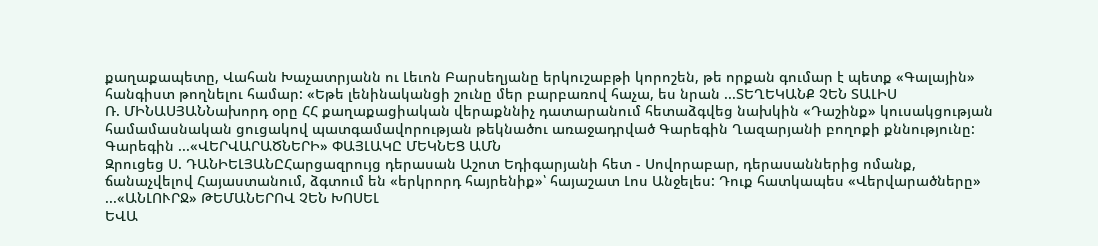քաղաքապետը, Վահան Խաչատրյանն ու Լեւոն Բարսեղյանը երկուշաբթի կորոշեն, թե որքան գումար է պետք «Գալային» հանգիստ թողնելու համար: «Եթե լենինականցի շունը մեր բարբառով հաչա, ես նրան ...ՏԵՂԵԿԱՆՔ ՉԵՆ ՏԱԼԻՍ
Ռ. ՄԻՆԱՍՅԱՆՆախորդ օրը ՀՀ քաղաքացիական վերաքննիչ դատարանում հետաձգվեց նախկին «Դաշինք» կուսակցության համամասնական ցուցակով պատգամավորության թեկնածու առաջադրված Գարեգին Ղազարյանի բողոքի քննությունը: Գարեգին ...«ՎԵՐՎԱՐԱԾՆԵՐԻ» ՓԱՅԼԱԿԸ ՄԵԿՆԵՑ ԱՄՆ
Զրուցեց Ս. ԴԱՆԻԵԼՅԱՆԸՀարցազրույց դերասան Աշոտ Եդիգարյանի հետ - Սովորաբար, դերասաններից ոմանք, ճանաչվելով Հայաստանում, ձգտում են «երկրորդ հայրենիք»՝ հայաշատ Լոս Անջելես: Դուք հատկապես «Վերվարածները» ...«ԱՆԼՈՒՐՋ» ԹԵՄԱՆԵՐՈՎ ՉԵՆ ԽՈՍԵԼ
ԵՎԱ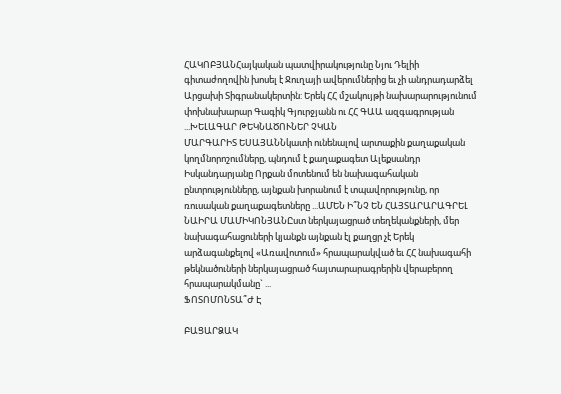ՀԱԿՈԲՅԱՆՀայկական պատվիրակությունը Նյու Դելիի գիտաժողովին խոսել է Ջուղայի ավերումներից եւ չի անդրադարձել Արցախի Տիգրանակերտին: Երեկ ՀՀ մշակույթի նախարարությունում փոխնախարար Գագիկ Գյուրջյանն ու ՀՀ ԳԱԱ ազգագրության ...ԽԵԼԱԳԱՐ ԹԵԿՆԱԾՈՒՆԵՐ ՉԿԱՆ
ՄԱՐԳԱՐԻՏ ԵՍԱՅԱՆՆկատի ունենալով արտաքին քաղաքական կողմնորոշումները, պնդում է քաղաքագետ Ալեքսանդր Իսկանդարյանը Որքան մոտենում են նախագահական ընտրությունները, այնքան խորանում է տպավորությունը, որ ռուսական քաղաքագետները ...ԱՄԵՆ Ի՞ՆՉ ԵՆ ՀԱՅՏԱՐԱՐԱԳՐԵԼ
ՆԱԻՐԱ ՄԱՄԻԿՈՆՅԱՆԸստ ներկայացրած տեղեկանքների, մեր նախագահացուների կյանքն այնքան էլ քաղցր չէ Երեկ արձագանքելով «Առավոտում» հրապարակված եւ ՀՀ նախագահի թեկնածուների ներկայացրած հայտարարագրերին վերաբերող հրապարակմանը` ...
ՖՈՏՈՄՈՆՏԱ՞Ժ Է

ԲԱՑԱՐՁԱԿ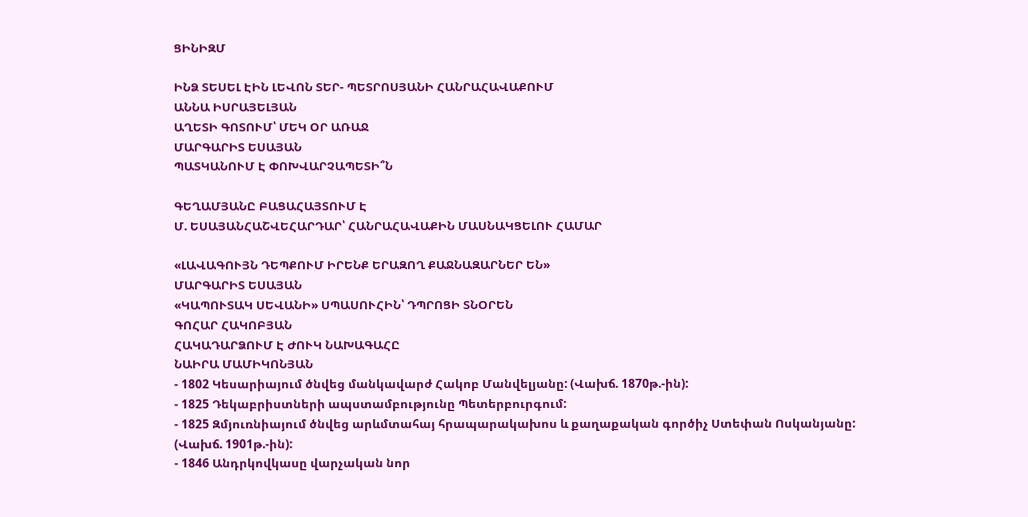ՑԻՆԻԶՄ

ԻՆՁ ՏԵՍԵԼ ԷԻՆ ԼԵՎՈՆ ՏԵՐ- ՊԵՏՐՈՍՅԱՆԻ ՀԱՆՐԱՀԱՎԱՔՈՒՄ
ԱՆՆԱ ԻՍՐԱՅԵԼՅԱՆ
ԱՂԵՏԻ ԳՈՏՈՒՄ՝ ՄԵԿ ՕՐ ԱՌԱՋ
ՄԱՐԳԱՐԻՏ ԵՍԱՅԱՆ
ՊԱՏԿԱՆՈՒՄ Է ՓՈԽՎԱՐՉԱՊԵՏԻ՞Ն

ԳԵՂԱՄՅԱՆԸ ԲԱՑԱՀԱՅՏՈՒՄ Է
Մ. ԵՍԱՅԱՆՀԱՇՎԵՀԱՐԴԱՐ՝ ՀԱՆՐԱՀԱՎԱՔԻՆ ՄԱՍՆԱԿՑԵԼՈՒ ՀԱՄԱՐ

«ԼԱՎԱԳՈՒՅՆ ԴԵՊՔՈՒՄ ԻՐԵՆՔ ԵՐԱԶՈՂ ՔԱՋՆԱԶԱՐՆԵՐ ԵՆ»
ՄԱՐԳԱՐԻՏ ԵՍԱՅԱՆ
«ԿԱՊՈՒՏԱԿ ՍԵՎԱՆԻ» ՍՊԱՍՈՒՀԻՆ՝ ԴՊՐՈՑԻ ՏՆՕՐԵՆ
ԳՈՀԱՐ ՀԱԿՈԲՅԱՆ
ՀԱԿԱԴԱՐՁՈՒՄ Է ԺՈՒԿ ՆԱԽԱԳԱՀԸ
ՆԱԻՐԱ ՄԱՄԻԿՈՆՅԱՆ
- 1802 Կեսարիայում ծնվեց մանկավարժ Հակոբ Մանվելյանը: (Վախճ. 1870թ.-ին):
- 1825 Դեկաբրիստների ապստամբությունը Պետերբուրգում:
- 1825 Զմյուռնիայում ծնվեց արևմտահայ հրապարակախոս և քաղաքական գործիչ Ստեփան Ոսկանյանը: (Վախճ. 1901թ.-ին):
- 1846 Անդրկովկասը վարչական նոր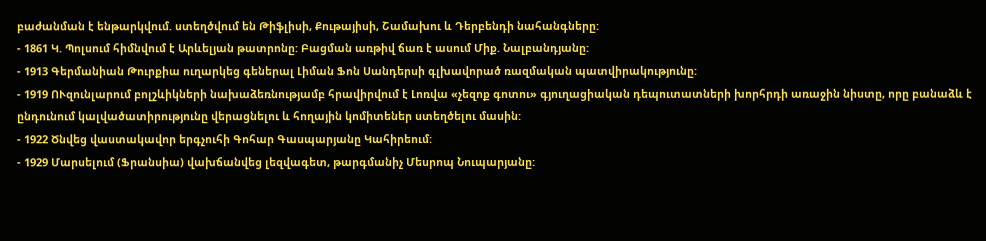բաժանման է ենթարկվում. ստեղծվում են Թիֆլիսի, Քութայիսի, Շամախու և Դերբենդի նահանգները:
- 1861 Կ. Պոլսում հիմնվում է Արևելյան թատրոնը: Բացման առթիվ ճառ է ասում Միք. Նալբանդյանը:
- 1913 Գերմանիան Թուրքիա ուղարկեց գեներալ Լիման Ֆոն Սանդերսի գլխավորած ռազմական պատվիրակությունը:
- 1919 ՈՒզունլարում բոլշևիկների նախաձեռնությամբ հրավիրվում է Լոռվա «չեզոք գոտու» գյուղացիական դեպուտատների խորհրդի առաջին նիստը, որը բանաձև է ընդունում կալվածատիրությունը վերացնելու և հողային կոմիտեներ ստեղծելու մասին:
- 1922 Ծնվեց վաստակավոր երգչուհի Գոհար Գասպարյանը Կահիրեում:
- 1929 Մարսելում (Ֆրանսիա) վախճանվեց լեզվագետ, թարգմանիչ Մեսրոպ Նուպարյանը: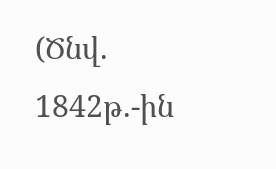(Ծնվ. 1842թ.-ին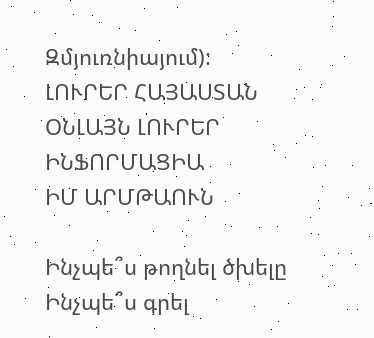Զմյուռնիայում):
ԼՈՒՐԵՐ ՀԱՅԱՍՏԱՆ
ՕՆԼԱՅՆ ԼՈՒՐԵՐ
ԻՆՖՈՐՄԱՑԻԱ
ԻՄ ԱՐՄԹԱՈՒՆ

Ինչպե՞ս թողնել ծխելը
Ինչպե՞ս գրել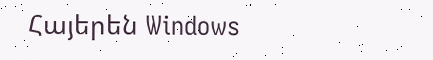Հայերեն Windows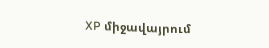XP միջավայրում